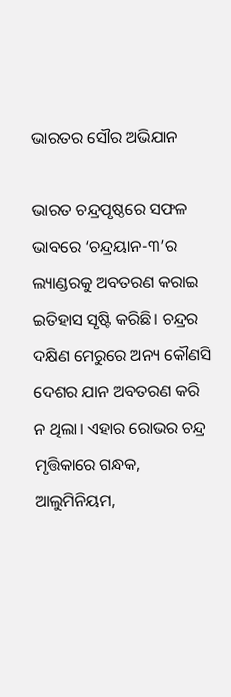ଭାରତର ସୌର ଅଭିଯାନ

ଭାରତ ଚନ୍ଦ୍ରପୃଷ୍ଠରେ ସଫଳ ଭାବରେ ‘ଚନ୍ଦ୍ରୟାନ-୩’ର ଲ୍ୟାଣ୍ଡରକୁ ଅବତରଣ କରାଇ ଇତିହାସ ସୃଷ୍ଟି କରିଛି। ଚନ୍ଦ୍ରର ଦକ୍ଷିଣ ମେରୁରେ ଅନ୍ୟ କୌଣସି ଦେଶର ଯାନ ଅବତରଣ କରି ନ ଥିଲା। ଏହାର ରୋଭର ଚନ୍ଦ୍ର ମୃତ୍ତିକାରେ ଗନ୍ଧକ, ଆଲୁମିନିୟମ,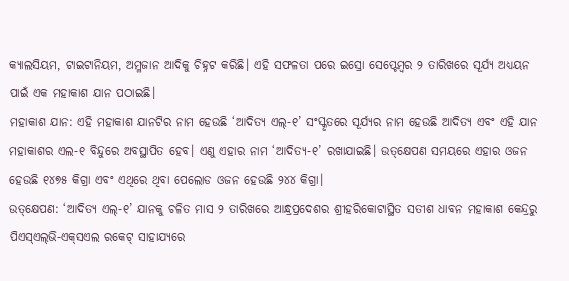କ୍ୟାଲସିୟମ, ଟାଇଟାନିୟମ, ଅମ୍ଳଜାନ ଆଦିକୁ ଚିହ୍ନଟ କରିଛି। ଏହି ସଫଳତା ପରେ ଇସ୍ରୋ ସେପ୍ଟେମ୍ବର ୨ ତାରିଖରେ ସୂର୍ଯ୍ୟ ଅଧ୍ୟୟନ ପାଇଁ ଏକ ମହାକାଶ ଯାନ ପଠାଇଛି।
ମହାକାଶ ଯାନ: ଏହି ମହାକାଶ ଯାନଟିର ନାମ ହେଉଛି ‘ଆଦିତ୍ୟ ଏଲ୍‌-୧’ ସଂସ୍କୃତରେ ସୂର୍ଯ୍ୟର ନାମ ହେଉଛି ଆଦିତ୍ୟ ଏବଂ ଏହି ଯାନ ମହାକାଶର ଏଲ-୧ ବିନ୍ଦୁରେ ଅବସ୍ଥାପିତ ହେବ। ଏଣୁ ଏହାର ନାମ ‘ଆଦିତ୍ୟ-୧’ ରଖାଯାଇଛି। ଉତ୍‌କ୍ଷେପଣ ସମୟରେ ଏହାର ଓଜନ ହେଉଛି ୧୪୭୫ କିଗ୍ରା ଏବଂ ଏଥିରେ ଥିବା ପେଲୋଡ ଓଜନ ହେଉଛି ୨୪୪ କିଗ୍ରା।
ଉତ୍‌କ୍ଷେପଣ: ‘ଆଦିତ୍ୟ ଏଲ୍‌-୧’ ଯାନକୁ ଚଳିତ ମାସ ୨ ତାରିଖରେ ଆନ୍ଧ୍ରପ୍ରଦେଶର ଶ୍ରୀହରିକୋଟାସ୍ଥିତ ସତୀଶ ଧାବନ ମହାକାଶ କେନ୍ଦ୍ରରୁ ପିଏସ୍‌ଏଲ୍‌ଭି-ଏକ୍‌ସଏଲ ରକେଟ୍‌ ସାହାଯ୍ୟରେ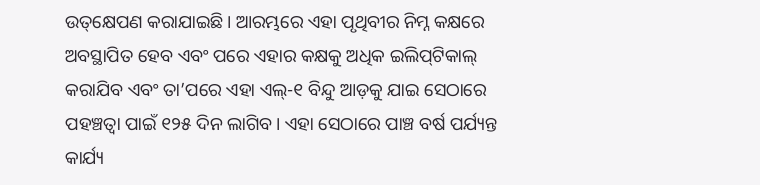ଉତ୍‌କ୍ଷେପଣ କରାଯାଇଛି। ଆରମ୍ଭରେ ଏହା ପୃଥିବୀର ନିମ୍ନ କକ୍ଷରେ ଅବସ୍ଥାପିତ ହେବ ଏବଂ ପରେ ଏହାର କକ୍ଷକୁ ଅଧିକ ଇଲିପ୍‌ଟିକାଲ୍‌ କରାଯିବ ଏବଂ ତା’ପରେ ଏହା ଏଲ୍‌-୧ ବିନ୍ଦୁ ଆଡ଼କୁ ଯାଇ ସେଠାରେ ପହଞ୍ଚତ୍ବା ପାଇଁ ୧୨୫ ଦିନ ଲାଗିବ। ଏହା ସେଠାରେ ପାଞ୍ଚ ବର୍ଷ ପର୍ଯ୍ୟନ୍ତ କାର୍ଯ୍ୟ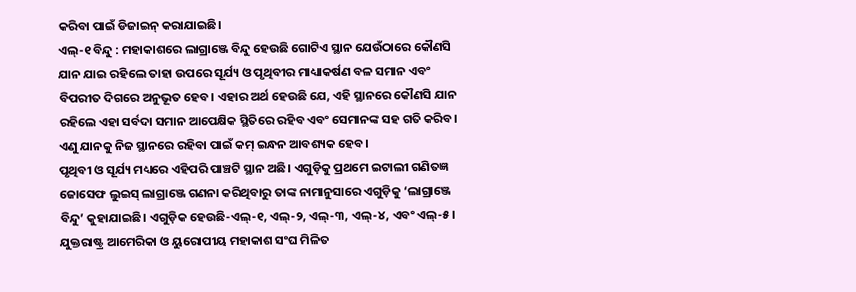କରିବା ପାଇଁ ଡିଜାଇନ୍‌ କରାଯାଇଛି।
ଏଲ୍‌-୧ ବିନ୍ଦୁ : ମହାକାଶରେ ଲାଗ୍ରାଞ୍ଜେ ବିନ୍ଦୁ ହେଉଛି ଗୋଟିଏ ସ୍ଥାନ ଯେଉଁଠାରେ କୌଣସି ଯାନ ଯାଇ ରହିଲେ ତାହା ଉପରେ ସୂର୍ଯ୍ୟ ଓ ପୃଥିବୀର ମାଧ୍ୟାକର୍ଷଣ ବଳ ସମାନ ଏବଂ ବିପରୀତ ଦିଗରେ ଅନୁଭୂତ ହେବ। ଏହାର ଅର୍ଥ ହେଉଛି ଯେ, ଏହି ସ୍ଥାନରେ କୌଣସି ଯାନ ରହିଲେ ଏହା ସର୍ବଦା ସମାନ ଆପେକ୍ଷିକ ସ୍ଥିତିରେ ରହିବ ଏବଂ ସେମାନଙ୍କ ସହ ଗତି କରିବ। ଏଣୁ ଯାନକୁ ନିଜ ସ୍ଥାନରେ ରହିବା ପାଇଁ କମ୍‌ ଇନ୍ଧନ ଆବଶ୍ୟକ ହେବ।
ପୃଥିବୀ ଓ ସୂର୍ଯ୍ୟ ମଧ୍ୟରେ ଏହିପରି ପାଞ୍ଚଟି ସ୍ଥାନ ଅଛି। ଏଗୁଡ଼ିକୁ ପ୍ରଥମେ ଇଟାଲୀ ଗଣିତଜ୍ଞ ଜୋସେଫ ଲୁଇସ୍‌ ଲାଗ୍ରାଞ୍ଜେ ଗଣନା କରିଥିବାରୁ ତାଙ୍କ ନାମାନୁସାରେ ଏଗୁଡ଼ିକୁ ‘ଲାଗ୍ରାଞ୍ଜେ ବିନ୍ଦୁ’ କୁହାଯାଇଛି। ଏଗୁଡ଼ିକ ହେଉଛି-ଏଲ୍‌-୧, ଏଲ୍‌-୨, ଏଲ୍‌-୩, ଏଲ୍‌-୪, ଏବଂ ଏଲ୍‌-୫। ଯୁକ୍ତରାଷ୍ଟ୍ର ଆମେରିକା ଓ ୟୁରୋପୀୟ ମହାକାଶ ସଂଘ ମିଳିତ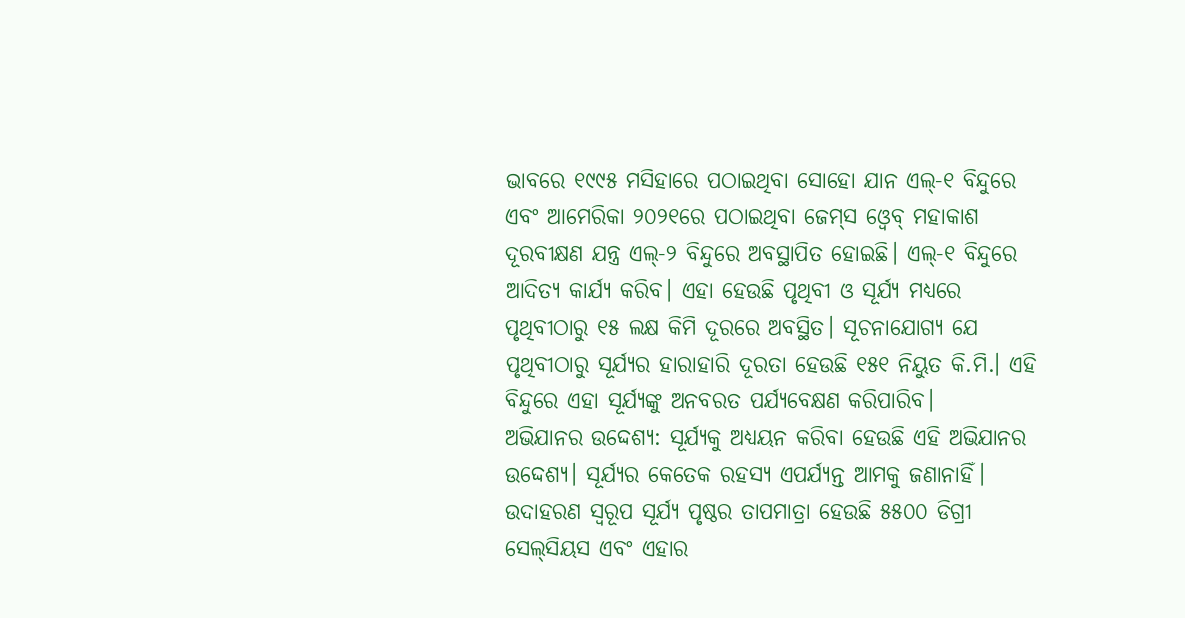ଭାବରେ ୧୯୯୫ ମସିହାରେ ପଠାଇଥିବା ସୋହୋ ଯାନ ଏଲ୍‌-୧ ବିନ୍ଦୁରେ ଏବଂ ଆମେରିକା ୨୦୨୧ରେ ପଠାଇଥିବା ଜେମ୍‌ସ ଓ୍ବେବ୍‌ ମହାକାଶ ଦୂରବୀକ୍ଷଣ ଯନ୍ତ୍ର ଏଲ୍‌-୨ ବିନ୍ଦୁରେ ଅବସ୍ଥାପିତ ହୋଇଛି। ଏଲ୍‌-୧ ବିନ୍ଦୁରେ ଆଦିତ୍ୟ କାର୍ଯ୍ୟ କରିବ। ଏହା ହେଉଛି ପୃଥିବୀ ଓ ସୂର୍ଯ୍ୟ ମଧ୍ୟରେ ପୃଥିବୀଠାରୁ ୧୫ ଲକ୍ଷ କିମି ଦୂରରେ ଅବସ୍ଥିତ। ସୂଚନାଯୋଗ୍ୟ ଯେ ପୃଥିବୀଠାରୁ ସୂର୍ଯ୍ୟର ହାରାହାରି ଦୂରତା ହେଉଛି ୧୫୧ ନିୟୁତ କି.ମି.। ଏହି ବିନ୍ଦୁରେ ଏହା ସୂର୍ଯ୍ୟଙ୍କୁ ଅନବରତ ପର୍ଯ୍ୟବେକ୍ଷଣ କରିପାରିବ।
ଅଭିଯାନର ଉଦ୍ଦେଶ୍ୟ: ସୂର୍ଯ୍ୟକୁ ଅଧ୍ୟୟନ କରିବା ହେଉଛି ଏହି ଅଭିଯାନର ଉଦ୍ଦେଶ୍ୟ। ସୂର୍ଯ୍ୟର କେତେକ ରହସ୍ୟ ଏପର୍ଯ୍ୟନ୍ତ ଆମକୁ ଜଣାନାହିଁ। ଉଦାହରଣ ସ୍ବରୂପ ସୂର୍ଯ୍ୟ ପୃଷ୍ଠର ତାପମାତ୍ରା ହେଉଛି ୫୫୦୦ ଡିଗ୍ରୀ ସେଲ୍‌ସିୟସ ଏବଂ ଏହାର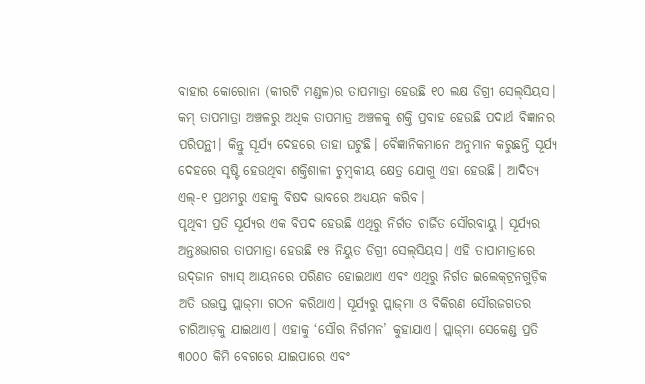ବାହାର କୋରୋନା (କୀରଟି ମଣ୍ଡଳ)ର ତାପମାତ୍ରା ହେଉଛି ୧୦ ଲକ୍ଷ ଡିଗ୍ରୀ ସେଲ୍‌ସିୟସ। କମ୍‌ ତାପମାତ୍ରା ଅଞ୍ଚଳରୁ ଅଧିକ ତାପମାତ୍ର ଅଞ୍ଚଳକୁ ଶକ୍ତି ପ୍ରବାହ ହେଉଛି ପଦାର୍ଥ ବିଜ୍ଞାନର ପରିପନ୍ଥୀ। କିନ୍ତୁ ସୂର୍ଯ୍ୟ ଦେହରେ ତାହା ଘଟୁଛି। ବୈଜ୍ଞାନିକମାନେ ଅନୁମାନ କରୁଛନ୍ତି ସୂର୍ଯ୍ୟ ଦେହରେ ସୃଷ୍ଟି ହେଉଥିବା ଶକ୍ତିଶାଳୀ ଚୁମ୍ବକୀୟ କ୍ଷେତ୍ର ଯୋଗୁ ଏହା ହେଉଛି। ଆଦିତ୍ୟ ଏଲ୍‌-୧ ପ୍ରଥମରୁ ଏହାକୁ ବିଷଦ ଭାବରେ ଅଧ୍ୟୟନ କରିବ।
ପୃଥିବୀ ପ୍ରତି ସୂର୍ଯ୍ୟର ଏକ ବିପଦ ହେଉଛି ଏଥିରୁ ନିର୍ଗତ ଚାର୍ଜିତ ସୌରବାୟୁ। ସୂର୍ଯ୍ୟର ଅନ୍ତଃଭାଗର ତାପମାତ୍ରା ହେଉଛି ୧୫ ନିୟୁତ ଡିଗ୍ରୀ ସେଲ୍‌ସିୟସ। ଏହି ତାପାମାତ୍ରାରେ ଉଦ୍‌ଜାନ ଗ୍ୟାସ୍‌ ଆୟନରେ ପରିଣତ ହୋଇଥାଏ ଏବଂ ଏଥିରୁ ନିର୍ଗତ ଇଲେକ୍‌ଟ୍ରନଗୁଡ଼ିକ ଅତି ଉତ୍ତପ୍ତ ପ୍ଲାଜ୍‌ମା ଗଠନ କରିଥାଏ। ସୂର୍ଯ୍ୟରୁ ପ୍ଲାଜ୍‌ମା ଓ ବିକିରଣ ସୌରଜଗତର ଚାରିଆଡ଼କୁ ଯାଇଥାଏ। ଏହାକୁ ‘ସୌର ନିର୍ଗମନ’ କୁହାଯାଏ। ପ୍ଲାଜ୍‌ମା ସେକେଣ୍ଡ ପ୍ରତି ୩୦୦୦ କିମି ବେଗରେ ଯାଇପାରେ ଏବଂ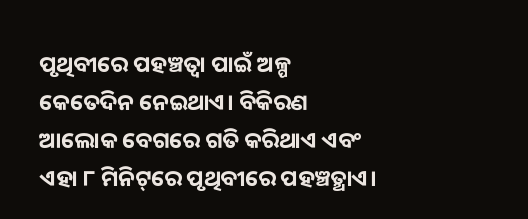ପୃଥିବୀରେ ପହଞ୍ଚତ୍ବା ପାଇଁ ଅଳ୍ପ କେତେଦିନ ନେଇଥାଏ। ବିକିରଣ ଆଲୋକ ବେଗରେ ଗତି କରିଥାଏ ଏବଂ ଏହା ୮ ମିନିଟ୍‌ରେ ପୃଥିବୀରେ ପହଞ୍ଚତ୍ଥାଏ।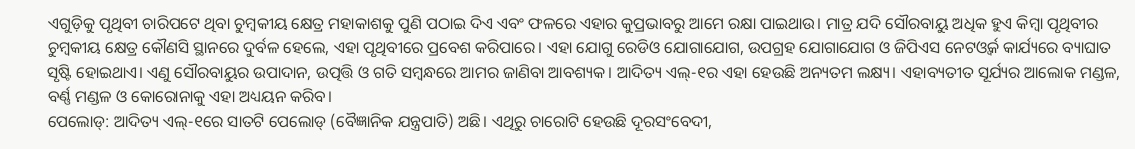ଏଗୁଡ଼ିକୁ ପୃଥିବୀ ଚାରିପଟେ ଥିବା ଚୁମ୍ବକୀୟ କ୍ଷେତ୍ର ମହାକାଶକୁ ପୁଣି ପଠାଇ ଦିଏ ଏବଂ ଫଳରେ ଏହାର କୁପ୍ରଭାବରୁ ଆମେ ରକ୍ଷା ପାଇଥାଉ। ମାତ୍ର ଯଦି ସୌରବାୟୁ ଅଧିକ ହୁଏ କିମ୍ବା ପୃଥିବୀର ଚୁମ୍ବକୀୟ କ୍ଷେତ୍ର କୌଣସି ସ୍ଥାନରେ ଦୁର୍ବଳ ହେଲେ, ଏହା ପୃଥିବୀରେ ପ୍ରବେଶ କରିପାରେ। ଏହା ଯୋଗୁ ରେଡିଓ ଯୋଗାଯୋଗ, ଉପଗ୍ରହ ଯୋଗାଯୋଗ ଓ ଜିପିଏସ ନେଟଓ୍ବର୍କ କାର୍ଯ୍ୟରେ ବ୍ୟାଘାତ ସୃଷ୍ଟି ହୋଇଥାଏ। ଏଣୁ ସୌରବାୟୁର ଉପାଦାନ, ଉତ୍ପତ୍ତି ଓ ଗତି ସମ୍ବନ୍ଧରେ ଆମର ଜାଣିବା ଆବଶ୍ୟକ। ଆଦିତ୍ୟ ଏଲ୍‌-୧ର ଏହା ହେଉଛି ଅନ୍ୟତମ ଲକ୍ଷ୍ୟ। ଏହାବ୍ୟତୀତ ସୂର୍ଯ୍ୟର ଆଲୋକ ମଣ୍ଡଳ, ବର୍ଣ୍ଣ ମଣ୍ଡଳ ଓ କୋରୋନାକୁ ଏହା ଅଧ୍ୟୟନ କରିବ।
ପେଲୋଡ୍‌: ଆଦିତ୍ୟ ଏଲ୍‌-୧ରେ ସାତଟି ପେଲୋଡ୍‌ (ବୈଜ୍ଞାନିକ ଯନ୍ତ୍ରପାତି) ଅଛି। ଏଥିରୁ ଚାରୋଟି ହେଉଛି ଦୂରସଂବେଦୀ,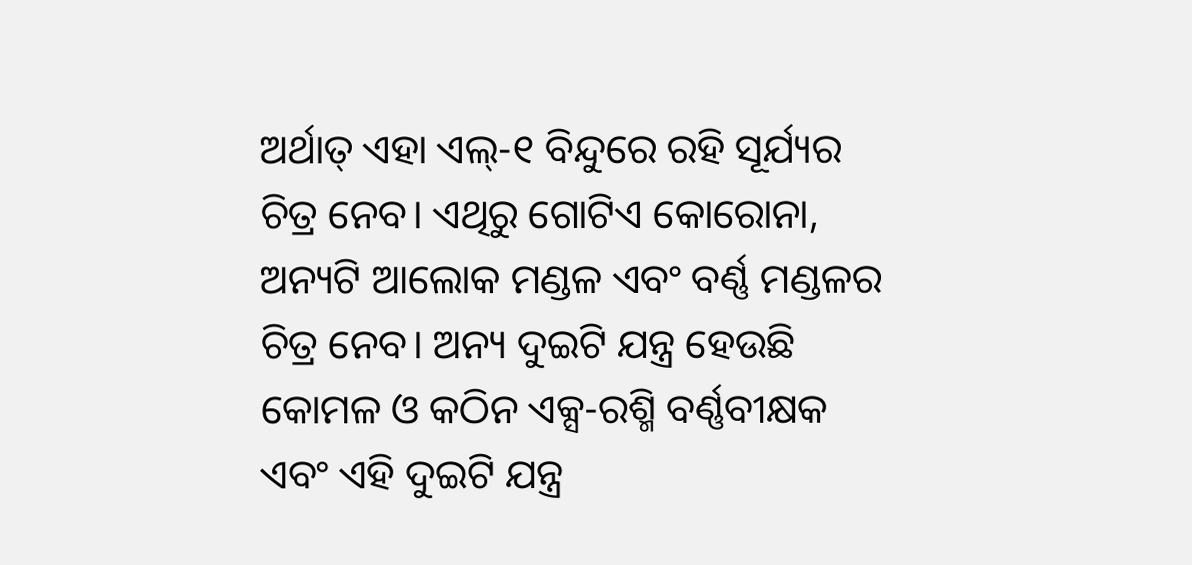ଅର୍ଥାତ୍‌ ଏହା ଏଲ୍‌-୧ ବିନ୍ଦୁରେ ରହି ସୂର୍ଯ୍ୟର ଚିତ୍ର ନେବ। ଏଥିରୁ ଗୋଟିଏ କୋରୋନା, ଅନ୍ୟଟି ଆଲୋକ ମଣ୍ଡଳ ଏବଂ ବର୍ଣ୍ଣ ମଣ୍ଡଳର ଚିତ୍ର ନେବ। ଅନ୍ୟ ଦୁଇଟି ଯନ୍ତ୍ର ହେଉଛି କୋମଳ ଓ କଠିନ ଏକ୍ସ-ରଶ୍ମି ବର୍ଣ୍ଣବୀକ୍ଷକ ଏବଂ ଏହି ଦୁଇଟି ଯନ୍ତ୍ର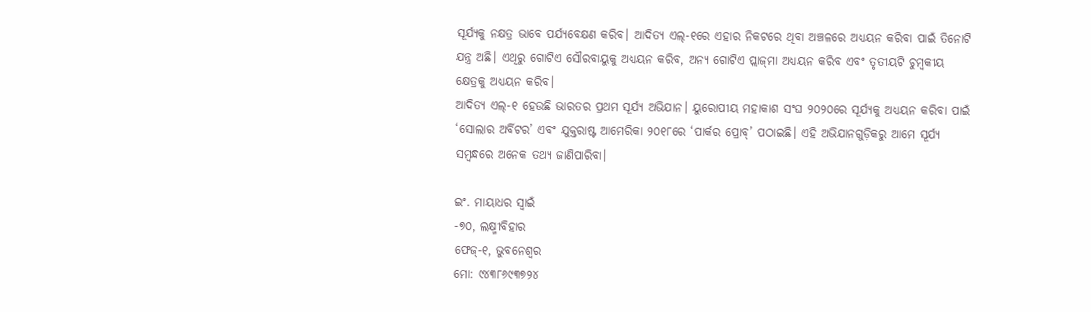ସୂର୍ଯ୍ୟକୁ ନକ୍ଷତ୍ର ଭାବେ ପର୍ଯ୍ୟବେକ୍ଷଣ କରିବ। ଆଦିତ୍ୟ ଏଲ୍‌-୧ରେ ଏହାର ନିକଟରେ ଥିବା ଅଞ୍ଚଳରେ ଅଧ୍ୟୟନ କରିବା ପାଇଁ ତିନୋଟି ଯନ୍ତ୍ର ଅଛି। ଏଥିରୁ ଗୋଟିଏ ସୌରବାୟୁକୁ ଅଧ୍ୟୟନ କରିବ, ଅନ୍ୟ ଗୋଟିଏ ପ୍ଲାଜ୍‌ମା ଅଧ୍ୟୟନ କରିବ ଏବଂ ତୃତୀୟଟି ଚୁମ୍ବକୀୟ କ୍ଷେତ୍ରକୁ ଅଧ୍ୟୟନ କରିବ।
ଆଦିତ୍ୟ ଏଲ୍‌-୧ ହେଉଛି ଭାରତର ପ୍ରଥମ ସୂର୍ଯ୍ୟ ଅଭିଯାନ। ୟୁରୋପୀୟ ମହାକାଶ ସଂଘ ୨୦୨୦ରେ ସୂର୍ଯ୍ୟକୁ ଅଧ୍ୟୟନ କରିବା ପାଇଁ ‘ସୋଲାର ଅର୍ବିଟର’ ଏବଂ ଯୁକ୍ତରାଷ୍ଟ ଆମେରିକା ୨୦୧୮ରେ ‘ପାର୍କର ପ୍ରୋବ୍‌’ ପଠାଇଛି। ଏହି ଅଭିଯାନଗୁଡ଼ିକରୁ ଆମେ ସୂର୍ଯ୍ୟ ସମ୍ବନ୍ଧରେ ଅନେକ ତଥ୍ୟ ଜାଣିପାରିବା।

ଇଂ. ମାୟାଧର ସ୍ବାଇଁ
-୭୦, ଲକ୍ଷ୍ମୀବିହାର
ଫେଜ୍‌-୧, ଭୁବନେଶ୍ୱର
ମୋ: ୯୪୩୮୬୯୩୭୨୪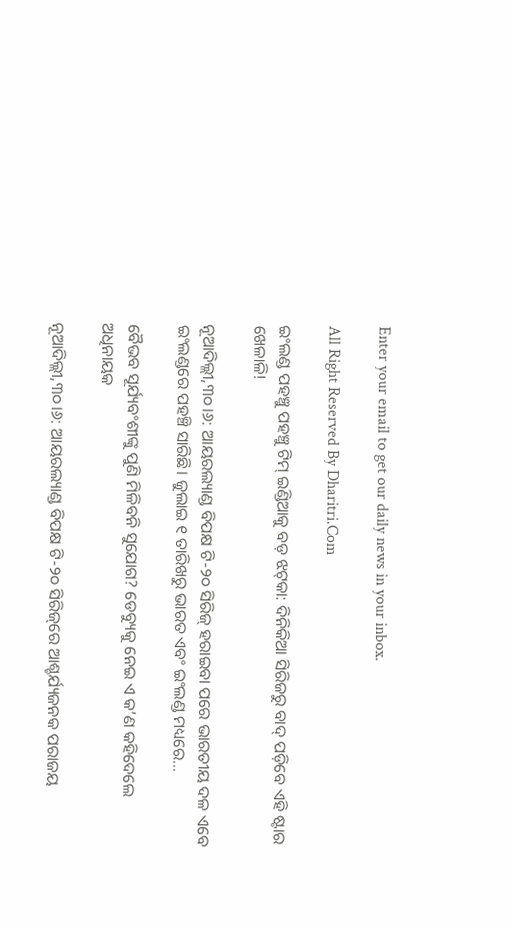Enter your email to get our daily news in your inbox.

All Right Reserved By Dharitri.Com

ଇଂଲଣ୍ଡ ପହଞ୍ଚୁ ପହଞ୍ଚୁ ଟିମ୍‌ ଇଣ୍ଡିଆକୁ ବଡ଼ ଝଟ୍‌କା: ଦିନିକିଆ ସିରିଜରୁ ବାଦ୍‌ ପଡ଼ିବେ ଏହି ଷ୍ଟାର ଖେଳାଳି!

ନୂଆଦିଲ୍ଲୀ,୩୦।୬: ଆୟରଲ୍ୟାଣ୍ଡ ବିପକ୍ଷ ଟି-୨୦ ସିରିଜ୍ ହରାଇବା ପରେ ଭାରତୀୟ ଦଳ ଏବେ ଇଂଲଣ୍ଡରେ ପହଞ୍ଚି ସାରିଛି। ଜୁଲାଇ ୧ ତାରିଖରୁ ଭାରତ ଏବଂ ଇଂଲଣ୍ଡ ମଧ୍ୟରେ…

ବୈଭବ ସୂର୍ଯ୍ୟବଂଶୀଙ୍କୁ ପୁଣି ମିଳିବନି ସୁଯୋଗ? ଡେବ୍ୟୁକୁ ନେଇ ଏ କ’ଣ କହିଦେଲେ ଅଧିନାୟକ

ନୂଆଦିଲ୍ଲୀ,୩୦।୬: ଆୟରଲ୍ୟାଣ୍ଡ ବିପକ୍ଷ ଟି-୨୦ ସିରିଜ୍‌ରେ ଆଶ୍ଚର୍ଯ୍ୟଜନକ ପରାଜୟ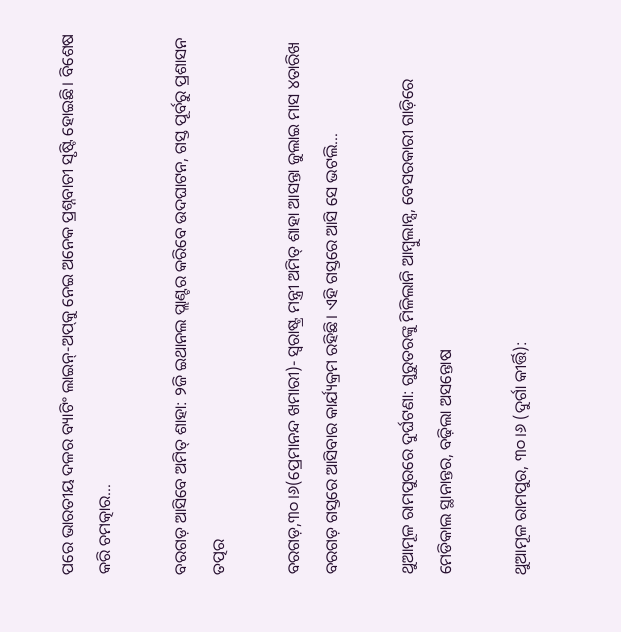ପରେ ଭାରତୀୟ ଦଳର ବ୍ୟାଟିଂ ଲାଇନ୍-ଅପ୍‌କୁ ନେଇ ଅନେକ ପ୍ରଶ୍ନବାଚୀ ସୃଷ୍ଟି ହୋଇଛି। ବିଶେଷ କରି ଚମତ୍କାର…

ବରଗଡ଼ ଆସିବେ ଅମିତ୍ ଶାହା: ୨ଜି ଇଥାନଲ ପ୍ଲାଣ୍ଟର କରିବେ ଉଦଘାଟନ, ଗସ୍ତ ପୂର୍ବରୁ ପ୍ରଶାସନ ତତ୍ପର

ବରଗଡ଼,୩୦।୬(ପ୍ରେମାନନ୍ଦ ଖମାରୀ)- ସ୍ଵରାଷ୍ଟ୍ର ମନ୍ତ୍ରୀ ଅମିତ୍ ଶାହା ଆସନ୍ତା ଜୁଲାଇ ମାସ ୪ତାରିଖ ବରଗଡ଼ ଗସ୍ତରେ ଆସିବାର କାର୍ଯ୍ୟକ୍ରମ ରହିଛି। ଏହି ଗସ୍ତରେ ଆସି ସେ ଭଟଲି…

ଥୁଆମୂଳ ରାମପୁରରେ ଦୁର୍ଘଟଣା: ଗୁରୁତରଙ୍କୁ ମିଳିଲାନି ଆମ୍ବୁଲାନ୍ସ, ବେସରକାରୀ ଗାଡ଼ିରେ ମେଡିକାଲ ସ୍ଥାନାନ୍ତର, ବଢ଼ିଲା ଅସନ୍ତୋଷ

ଥୁଆମୂଳ ରାମପୁର, ୩୦।୬ (ଦୁର୍ଗା କୀର୍ତ୍ତି):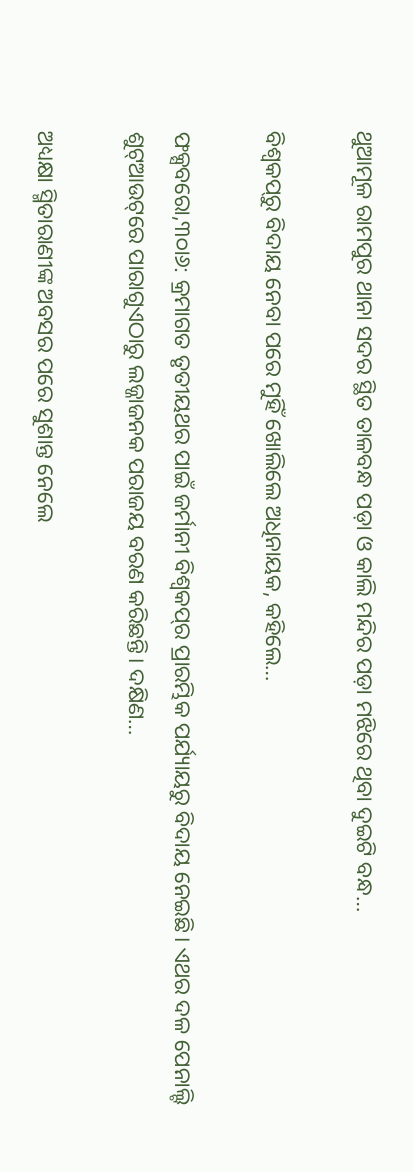ଥୁଆମୂଳ ରାମପୁର ଥାନା ସଦର ସ୍ଥିତ ତାଳବନ୍ଧ ପଡ଼ା ଓ କାଲି ମନ୍ଦିର ପଡ଼ା ମଝିରେ ଥିବା ଦୁଇଟି ବନ୍ଧ…

ବିଶ୍ୱକପ୍‌ରୁ ବିଦାୟ ନେବା ପରେ ମୁହିଁ ଖୋଲିଲେ ଅଧିନାୟକ, କହିଲେ…

ଫକ୍ସବରୋ,୩୦ା୬: କ୍ରମାଗତ ତୃତୀୟଥର ପାଇଁ ଜର୍ମାନୀ ବିଶ୍ୱକପ୍‌ର ପ୍ରାରମ୍ଭିକ ପର୍ଯ୍ୟାୟରୁ ବିଦାୟ ନେଇଛି। ଏଥର ଦଳ ପେନାଲ୍ଟି ଶୁଟ୍‌ଆଉଟ୍‌ରେ ପାରାଗୁଏଠାରୁ ଲଜ୍ଜାଜନକ ପରାଜୟ ବରଣ କରିଛନ୍ତି। ଦକ୍ଷିଣ…

ଅଧ୍ୟକ୍ଷା ସ୍ମିତାରାଣୀଙ୍କ ଅବସର ପରେ ସୁଶାନ୍ତ ନେଲେ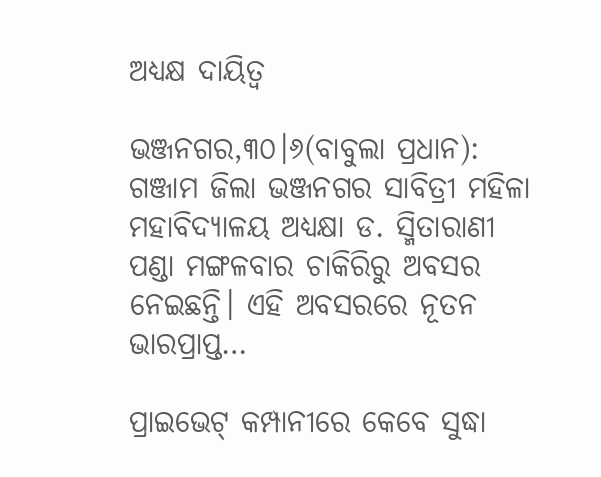ଅଧ୍ୟକ୍ଷ ଦାୟିତ୍ୱ

ଭଞ୍ଜନଗର,୩୦।୬(ବାବୁଲା ପ୍ରଧାନ): ଗଞ୍ଜାମ ଜିଲା ଭଞ୍ଜନଗର ସାବିତ୍ରୀ ମହିଳା ମହାବିଦ୍ୟାଳୟ ଅଧ୍ୟକ୍ଷା ଡ. ସ୍ମିତାରାଣୀ ପଣ୍ଡା ମଙ୍ଗଳବାର ଚାକିରିରୁ ଅବସର ନେଇଛନ୍ତି। ଏହି ଅବସରରେ ନୂତନ ଭାରପ୍ରାପ୍ତ…

ପ୍ରାଇଭେଟ୍ କମ୍ପାନୀରେ କେବେ ସୁଦ୍ଧା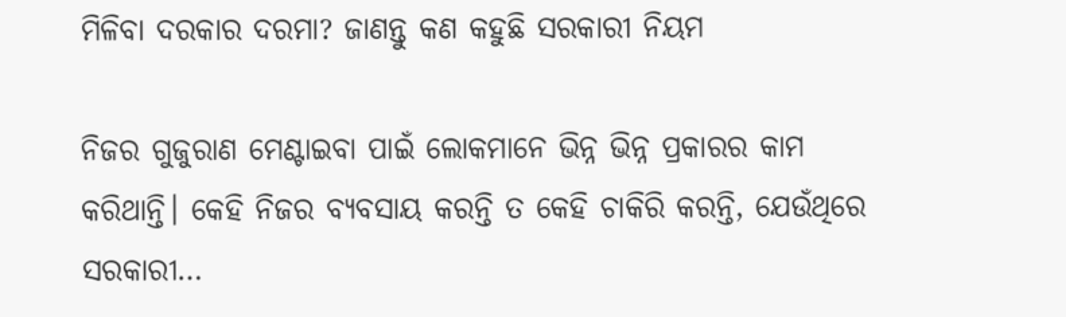ମିଳିବା ଦରକାର ଦରମା? ଜାଣନ୍ତୁ କଣ କହୁଛି ସରକାରୀ ନିୟମ

ନିଜର ଗୁଜୁରାଣ ମେଣ୍ଟାଇବା ପାଇଁ ଲୋକମାନେ ଭିନ୍ନ ଭିନ୍ନ ପ୍ରକାରର କାମ କରିଥାନ୍ତି। କେହି ନିଜର ବ୍ୟବସାୟ କରନ୍ତି ତ କେହି ଚାକିରି କରନ୍ତି, ଯେଉଁଥିରେ ସରକାରୀ…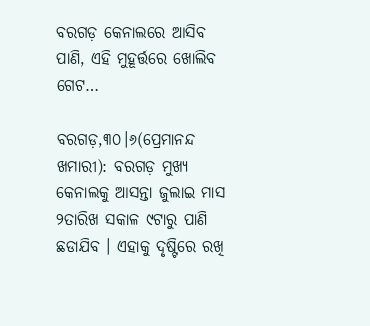ବରଗଡ଼ କେନାଲରେ ଆସିବ ପାଣି, ଏହି ମୁହୂର୍ତ୍ତରେ ଖୋଲିବ ଗେଟ…

ବରଗଡ଼,୩୦।୬(ପ୍ରେମାନନ୍ଦ ଖମାରୀ): ବରଗଡ଼ ମୁଖ୍ୟ କେନାଲକୁ ଆସନ୍ତା ଜୁଲାଇ ମାସ ୨ତାରିଖ ସକାଳ ୯ଟାରୁ ପାଣି ଛଡାଯିବ । ଏହାକୁ ଦୃଷ୍ଟିରେ ରଖି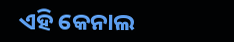ଏହି କେନାଲ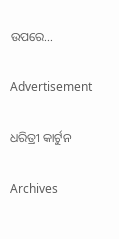ଉପରେ…

Advertisement

ଧରିତ୍ରୀ କାର୍ଟୁନ

Archives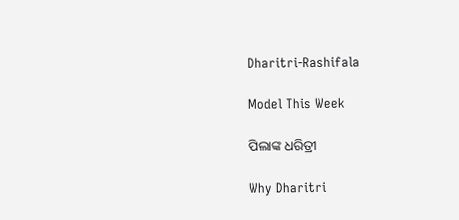Dharitri-Rashifala

Model This Week

ପିଲାଙ୍କ ଧରିତ୍ରୀ

Why Dharitri